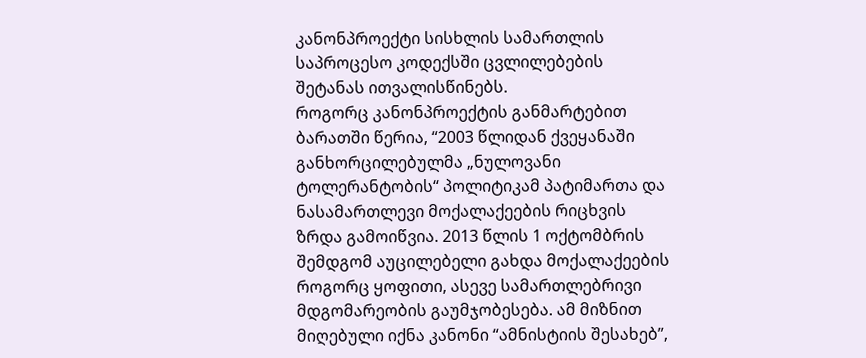კანონპროექტი სისხლის სამართლის საპროცესო კოდექსში ცვლილებების შეტანას ითვალისწინებს.
როგორც კანონპროექტის განმარტებით ბარათში წერია, “2003 წლიდან ქვეყანაში განხორცილებულმა „ნულოვანი ტოლერანტობის“ პოლიტიკამ პატიმართა და ნასამართლევი მოქალაქეების რიცხვის ზრდა გამოიწვია. 2013 წლის 1 ოქტომბრის შემდგომ აუცილებელი გახდა მოქალაქეების როგორც ყოფითი, ასევე სამართლებრივი მდგომარეობის გაუმჯობესება. ამ მიზნით მიღებული იქნა კანონი “ამნისტიის შესახებ”,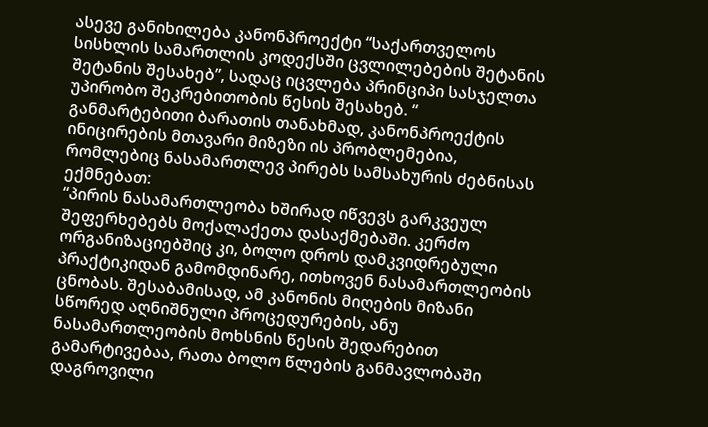ასევე განიხილება კანონპროექტი “საქართველოს სისხლის სამართლის კოდექსში ცვლილებების შეტანის შეტანის შესახებ”, სადაც იცვლება პრინციპი სასჯელთა უპირობო შეკრებითობის წესის შესახებ. “
განმარტებითი ბარათის თანახმად, კანონპროექტის ინიცირების მთავარი მიზეზი ის პრობლემებია, რომლებიც ნასამართლევ პირებს სამსახურის ძებნისას ექმნებათ:
“პირის ნასამართლეობა ხშირად იწვევს გარკვეულ შეფერხებებს მოქალაქეთა დასაქმებაში. კერძო ორგანიზაციებშიც კი, ბოლო დროს დამკვიდრებული პრაქტიკიდან გამომდინარე, ითხოვენ ნასამართლეობის ცნობას. შესაბამისად, ამ კანონის მიღების მიზანი სწორედ აღნიშნული პროცედურების, ანუ ნასამართლეობის მოხსნის წესის შედარებით გამარტივებაა, რათა ბოლო წლების განმავლობაში დაგროვილი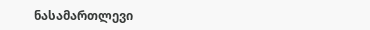ნასამართლევი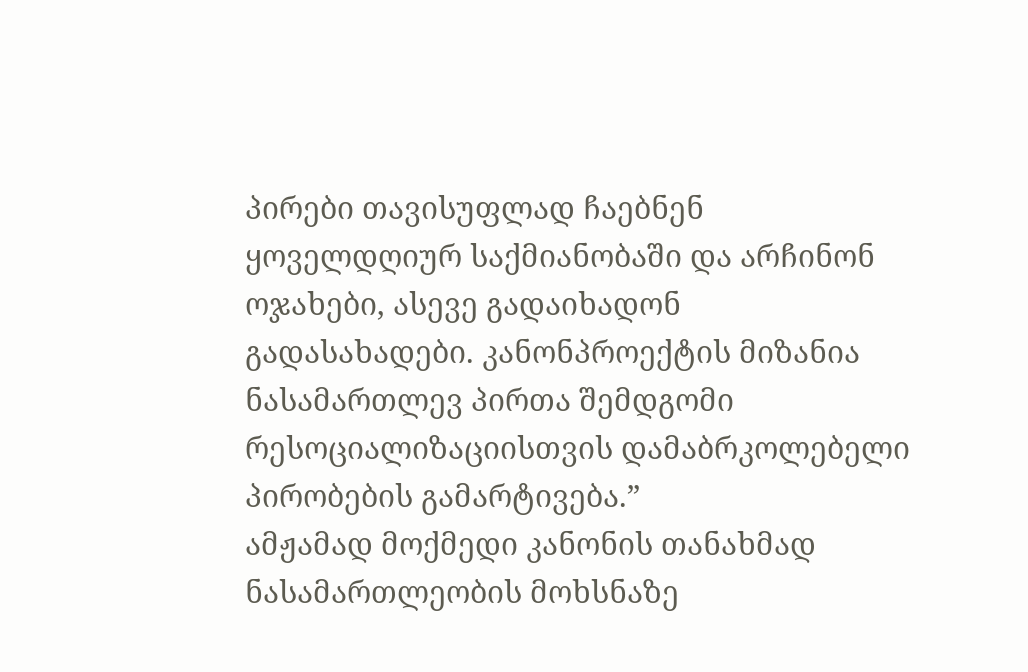პირები თავისუფლად ჩაებნენ ყოველდღიურ საქმიანობაში და არჩინონ ოჯახები, ასევე გადაიხადონ გადასახადები. კანონპროექტის მიზანია ნასამართლევ პირთა შემდგომი რესოციალიზაციისთვის დამაბრკოლებელი პირობების გამარტივება.”
ამჟამად მოქმედი კანონის თანახმად ნასამართლეობის მოხსნაზე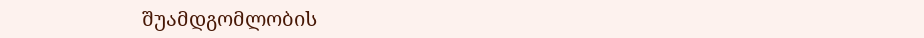შუამდგომლობის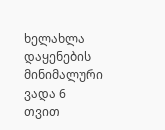ხელახლა დაყენების მინიმალური ვადა 6 თვით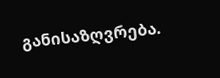განისაზღვრება.